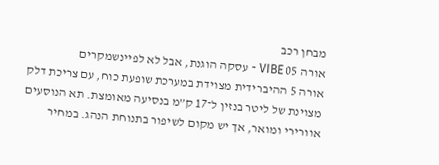מבחן רכב
אורה 05 VIBE - עסקה הוגנת, אבל לא לפיינשמקרים
אורה 5 ההיברידית מצוידת במערכת שופעת כוח, עם צריכת דלק מצוינת של ליטר בנזין ל־17 ק”מ בנסיעה מאומצת. תא הנוסעים אוורירי ומואר, אך יש מקום לשיפור בתנוחת הנהג. במחיר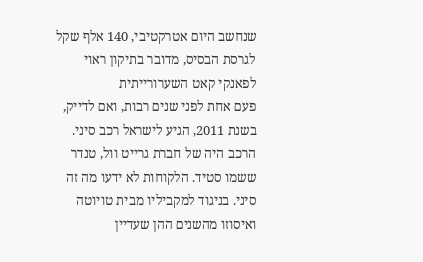שנחשב היום אטרקטיבי, 140 אלף שקל לגרסת הבסיס, מדובר בתיקון ראוי לפאנקי קאט השערורייתית
פעם אחת לפני שנים רבות, ואם לדייק, בשנת 2011, הגיע לישראל רכב סיני. הרכב היה של חברת גרייט וול, טנדר ששמו סטיד. הלקוחות לא ידעו מה זה סיני. בניגוד למקביליו מבית טויוטה ואיסוזו מהשנים ההן שעדיין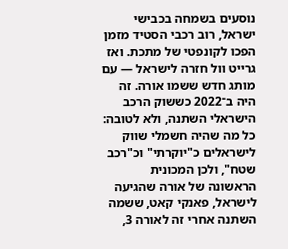נוסעים בשמחה בכבישי ישראל, רוב רכבי הסטיד מזמן הפכו לקונפטי של מתכת. ואז גרייט וול חזרה לישראל — עם מותג חדש ששמו אורה. זה היה ב־2022 כששוק הרכב הישראלי השתנה, ולא לטובה: כל מה שהיה חשמלי שווק לישראלים כ"יוקרתי" וכ"רכב שטח", ולכן המכונית הראשונה של אורה שהגיעה לישראל, פאנקי קאט, ששמה השתנה אחרי זה לאורה 3,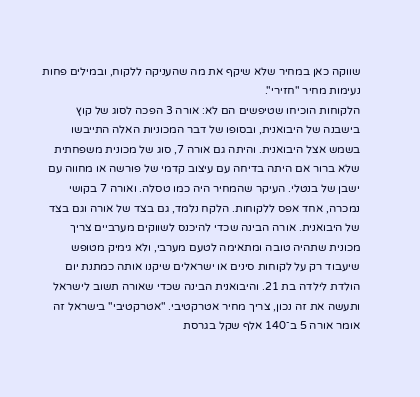שווקה כאן במחיר שלא שיקף את מה שהעניקה ללקוח, ובמילים פחות נעימות מחיר "חזירי".
הלקוחות הוכיחו שטיפשים הם לא: אורה 3 הפכה לסוג של קוץ בישבנה של היבואנית, ובסופו של דבר המכוניות האלה התייבשו בשמש אצל היבואנית. והיתה גם אורה 7, סוג של מכונית משפחתית שלא ברור אם היתה בדיחה עם עיצוב קדמי של פורשה או מחווה עם ישבן של בנטלי. העיקר שהמחיר היה כמו טסלה. ואורה 7 בקושי נמכרה, אחד אפס ללקוחות. הלקח נלמד, גם בצד של אורה וגם בצד של היבואנית. אורה הבינה שכדי להיכנס לשווקים מערביים צריך מכונית שתהיה טובה ומתאימה לטעם מערבי, ולא גימיק מטופש שיעבוד רק על לקוחות סינים או ישראלים שיקנו אותה כמתנת יום הולדת לילדה בת 21. והיבואנית הבינה שכדי שאורה תשוב לישראל ותעשה את זה נכון, צריך מחיר אטרקטיבי. "אטרקטיבי" בישראל זה אומר אורה 5 ב־140 אלף שקל בגרסת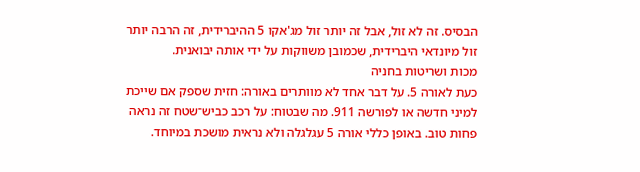הבסיס. זה לא זול, אבל זה יותר זול מג'אקו 5 ההיברידית, זה הרבה יותר זול מיונדאי היברידית, שכמובן משווקות על ידי אותה יבואנית.
מכות ושריטות בחניה
כעת לאורה 5. על דבר אחד לא מוותרים באורה: חזית שספק אם שייכת למיני חדשה או לפורשה 911. מה שבטוח: על רכב כביש־שטח זה נראה פחות טוב. באופן כללי אורה 5 עגלגלה ולא נראית מושכת במיוחד.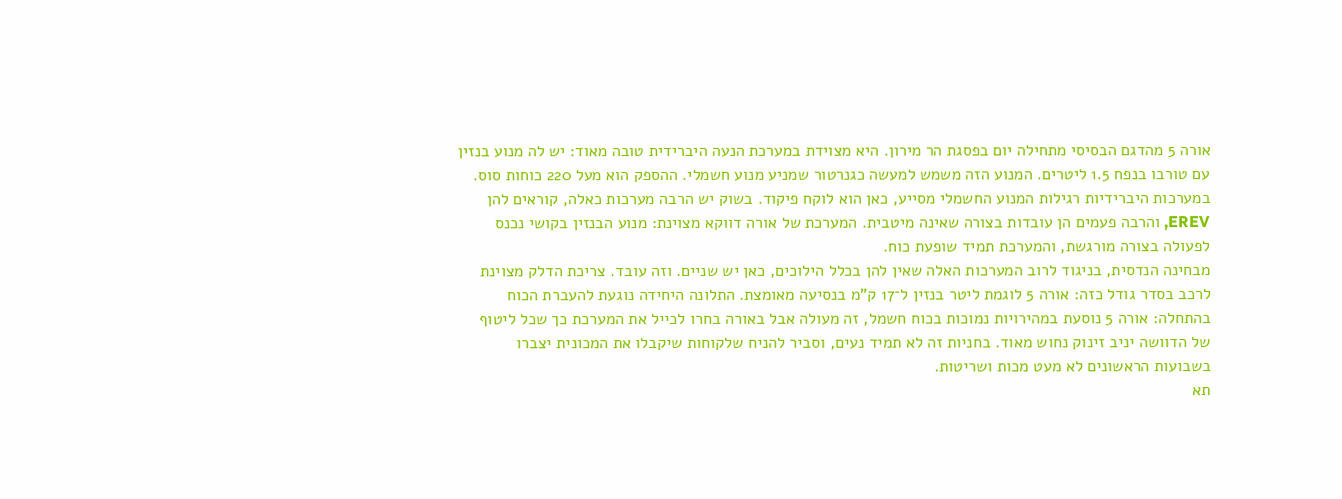אורה 5 מהדגם הבסיסי מתחילה יום בפסגת הר מירון. היא מצוידת במערכת הנעה היברידית טובה מאוד: יש לה מנוע בנזין עם טורבו בנפח 1.5 ליטרים. המנוע הזה משמש למעשה כגנרטור שמניע מנוע חשמלי. ההספק הוא מעל 220 כוחות סוס. במערכות היברידיות רגילות המנוע החשמלי מסייע, כאן הוא לוקח פיקוד. בשוק יש הרבה מערכות כאלה, קוראים להן EREV, והרבה פעמים הן עובדות בצורה שאינה מיטבית. המערכת של אורה דווקא מצוינת: מנוע הבנזין בקושי נכנס לפעולה בצורה מורגשת, והמערכת תמיד שופעת כוח.
מבחינה הנדסית, בניגוד לרוב המערכות האלה שאין להן בכלל הילוכים, כאן יש שניים. וזה עובד. צריכת הדלק מצוינת לרכב בסדר גודל כזה: אורה 5 לוגמת ליטר בנזין ל־17 ק”מ בנסיעה מאומצת. התלונה היחידה נוגעת להעברת הכוח בהתחלה: אורה 5 נוסעת במהירויות נמוכות בכוח חשמל, זה מעולה אבל באורה בחרו לכייל את המערכת כך שכל ליטוף של הדוושה יניב זינוק נחוש מאוד. בחניות זה לא תמיד נעים, וסביר להניח שלקוחות שיקבלו את המכונית יצברו בשבועות הראשונים לא מעט מכות ושריטות.
תא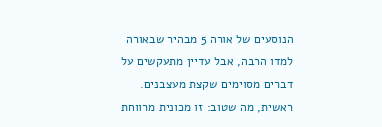הנוסעים של אורה 5 מבהיר שבאורה למדו הרבה, אבל עדיין מתעקשים על דברים מסוימים שקצת מעצבנים. ראשית, מה שטוב: זו מכונית מרווחת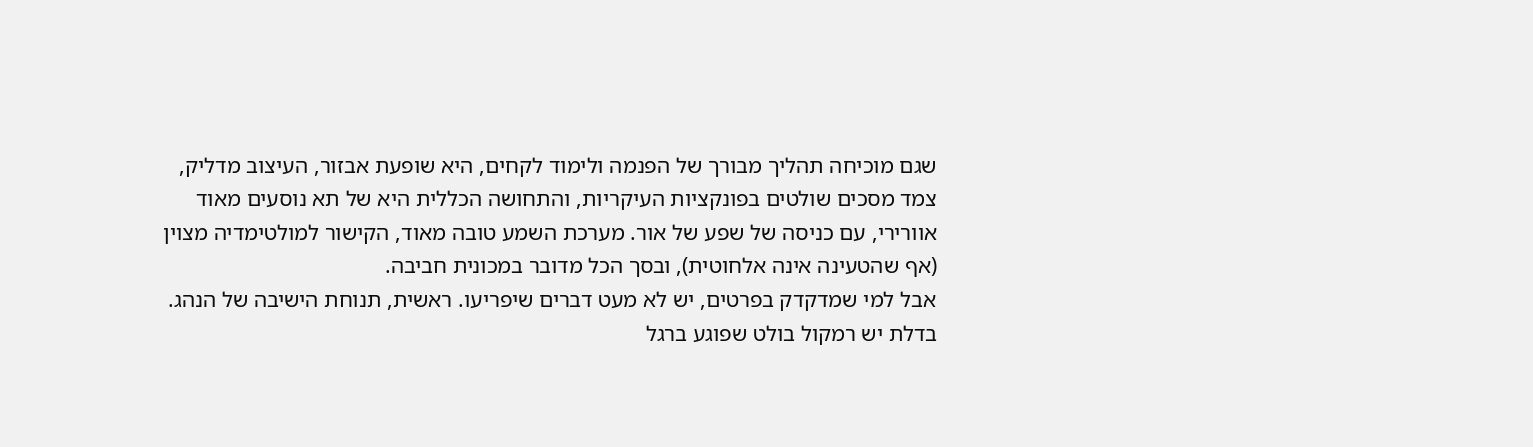שגם מוכיחה תהליך מבורך של הפנמה ולימוד לקחים, היא שופעת אבזור, העיצוב מדליק, צמד מסכים שולטים בפונקציות העיקריות, והתחושה הכללית היא של תא נוסעים מאוד אוורירי, עם כניסה של שפע של אור. מערכת השמע טובה מאוד, הקישור למולטימדיה מצוין (אף שהטעינה אינה אלחוטית), ובסך הכל מדובר במכונית חביבה.
אבל למי שמדקדק בפרטים, יש לא מעט דברים שיפריעו. ראשית, תנוחת הישיבה של הנהג. בדלת יש רמקול בולט שפוגע ברגל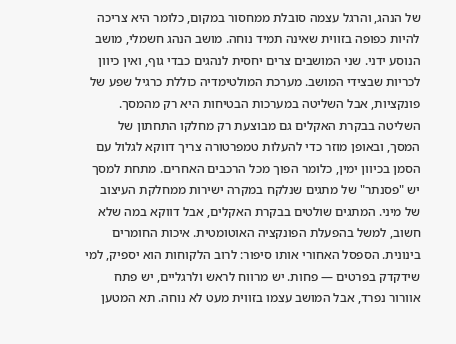של הנהג, והרגל עצמה סובלת ממחסור במקום, כלומר היא צריכה להיות כפופה בזווית שאינה תמיד נוחה. מושב הנהג חשמלי, מושב הנוסע ידני. שני המושבים צרים יחסית לנהגים כבדי גוף, ואין כיוון לכריות שבצידי המושב. מערכת המולטימדיה כוללת כרגיל שפע של פונקציות, אבל השליטה במערכות הבטיחות היא רק מהמסך. השליטה בבקרת האקלים גם מבוצעת רק מחלקו התחתון של המסך, ובאופן מוזר כדי להעלות טמפרטורה צריך דווקא לגלול עם הסמן בכיוון ימין, כלומר הפוך מכל הרכבים האחרים. מתחת למסך יש "פסנתר" של מתגים שנלקח במקרה ישירות ממחלקת העיצוב של מיני. המתגים שולטים בבקרת האקלים, אבל דווקא במה שלא חשוב, למשל בהפעלת הפונקציה האוטומטית. איכות החומרים בינונית. הספסל האחורי אותו סיפור: לרוב הלקוחות הוא יספיק, למי שידקדק בפרטים — פחות. יש מרווח לראש ולרגליים, יש פתח אוורור נפרד, אבל המושב עצמו בזווית מעט לא נוחה. תא המטען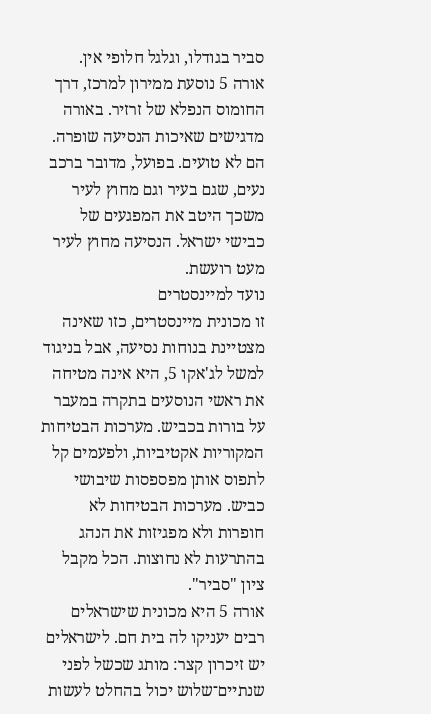סביר בגודלו, וגלגל חלופי אין.
אורה 5 נוסעת ממירון למרכז, דרך החומוס הנפלא של זרזיר. באורה מדגישים שאיכות הנסיעה שופרה. הם לא טועים. בפועל, מדובר ברכב נעים, שגם בעיר וגם מחוץ לעיר משכך היטב את המפגעים של כבישי ישראל. הנסיעה מחוץ לעיר מעט רועשת.
נועד למיינסטרים
זו מכונית מיינסטרים, כזו שאינה מצטיינת בנוחות נסיעה, אבל בניגוד למשל לג'אקו 5, היא אינה מטיחה את ראשי הנוסעים בתקרה במעבר על בורות בכביש. מערכות הבטיחות המקוריות אקטיביות, ולפעמים קל לתפוס אותן מפספסות שיבושי כביש. מערכות הבטיחות לא חופרות ולא מפגיזות את הנהג בהתרעות לא נחוצות. הכל מקבל ציון "סביר".
אורה 5 היא מכונית שישראלים רבים יעניקו לה בית חם. לישראלים יש זיכרון קצר: מותג שכשל לפני שנתיים־שלוש יכול בהחלט לעשות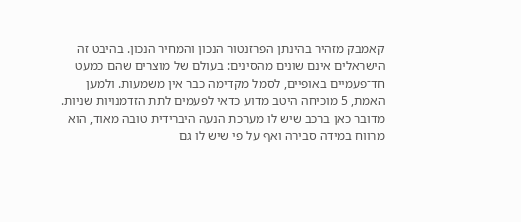קאמבק מזהיר בהינתן הפרזנטור הנכון והמחיר הנכון. בהיבט זה הישראלים אינם שונים מהסינים: בעולם של מוצרים שהם כמעט חד־פעמיים באופיים, לסמל מקדימה כבר אין משמעות. ולמען האמת, 5 מוכיחה היטב מדוע כדאי לפעמים לתת הזדמנויות שניות. מדובר כאן ברכב שיש לו מערכת הנעה היברידית טובה מאוד, הוא מרווח במידה סבירה ואף על פי שיש לו גם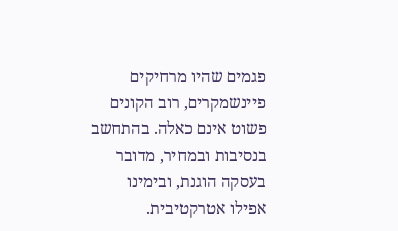פגמים שהיו מרחיקים פיינשמקרים, רוב הקונים פשוט אינם כאלה. בהתחשב בנסיבות ובמחיר, מדובר בעסקה הוגנת, ובימינו אפילו אטרקטיבית.